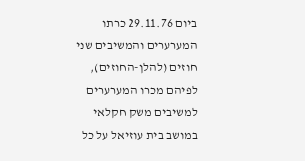ביום 29.11.76 כרתו המערערים והמשיבים שני חוזים (להלן-החוזים), לפיהם מכרו המערערים למשיבים משק חקלאי במושב בית עוזיאל על כל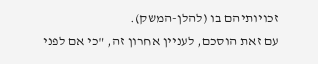זכויותיהם בו (להלן-המשק).
עם זאת הוסכם, לעניין אחרון זה, "כי אם לפני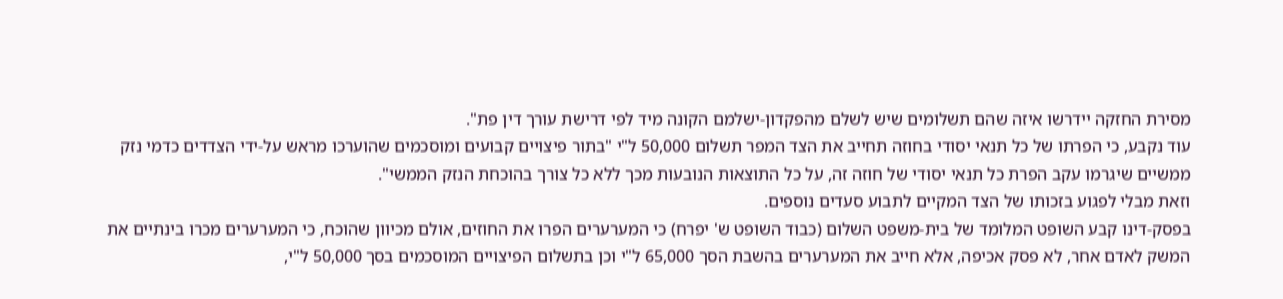מסירת החזקה יידרשו איזה שהם תשלומים שיש לשלם מהפקדון-ישלמם הקונה מיד לפי דרישת עורך דין פת".
עוד נקבע, כי הפרתו של כל תנאי יסודי בחוזה תחייב את הצד המפר תשלום 50,000 ל"י "בתור פיצויים קבועים ומוסכמים שהוערכו מראש על-ידי הצדדים כדמי נזק ממשיים שיגרמו עקב הפרת כל תנאי יסודי של חוזה זה, על כל התוצאות הנובעות מכך ללא כל צורך בהוכחת הנזק הממשי".
וזאת מבלי לפגוע בזכותו של הצד המקיים לתבוע סעדים נוספים.
בפסק-דינו קבע השופט המלומד של בית-משפט השלום (כבוד השופט ש' יפרח) כי המערערים הפרו את החוזים, אולם מכיוון שהוכח, כי המערערים מכרו בינתיים את המשק לאדם אחר, לא פסק אכיפה, אלא חייב את המערערים בהשבת הסך 65,000 ל"י וכן בתשלום הפיצויים המוסכמים בסך 50,000 ל"י,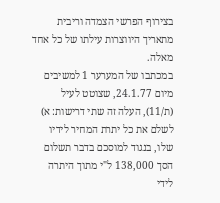בצירוף הפרשי הצמדה וריבית מתאריך היווצרות עילתו של כל אחד מאלה.
במכתבו של המערער 1 למשיבים מיום 24.1.77, שצוטט לעיל (ת/11), העלה זה שתי דרישות: א) לשלם את כל יתרת המחיר לידיו שלו, בנגוד למוסכם בדבר תשלום הסך 138,000 ל"י מתוך היתרה לידי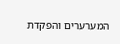המערערים והפקדת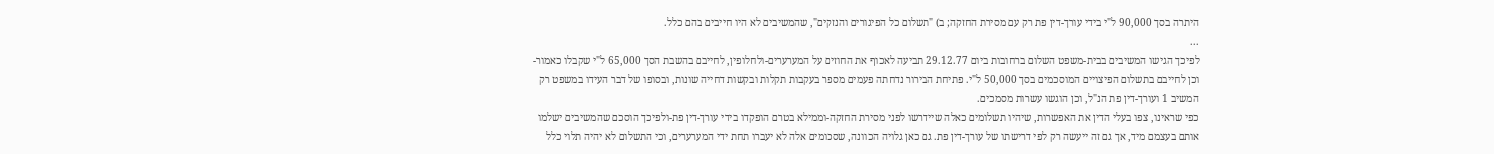היתרה בסך 90,000 ל"י בידי עורך-דין פת רק עם מסירת החזקה; ב) "תשלום כל הפיגורים והנזקים", שהמשיבים לא היו חייבים בהם כלל.
...
לפיכך הגישו המשיבים בבית-משפט השלום ברחובות ביום 29.12.77 תביעה לאכוף את החוזים על המערערים-ולחלופין, לחייבם בהשבת הסך 65,000 ל"י שקבלו כאמור-וכן לחייבם בתשלום הפיצויים המוסכמים בסך 50,000 ל"י. פתיחת הבירור נדחתה פעמים מספר בעקבות תקלות ובקשות דחייה שונות, ובסופו של דבר העידו במשפט רק המשיב 1 ועורך-דין פת הנ"ל, וכן הוגשו עשרות מסמכים.
כפי שראינו, צפו בעלי הדין את האפשרות, שיהיו תשלומים כאלה שיידרשו לפני מסירת החזקה-וממילא בטרם הופקדו בידי עורך-דין פת-ולפיכך הוסכם שהמשיבים ישלמו אותם בעצמם מיד, אך גם זה ייעשה רק לפי דרישתו של עורך-דין פת. גם כאן גלויה הכוונה, שסכומים אלה לא יעברו תחת ידי המערערים, וכי התשלום לא יהיה תלוי כלל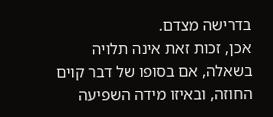בדרישה מצדם.
אכן, זכות זאת אינה תלויה בשאלה, אם בסופו של דבר קוים החוזה, ובאיזו מידה השפיעה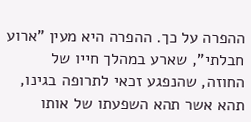ההפרה על כך. ההפרה היא מעין "ארוע חבלתי", שארע במהלך חייו של החוזה, שהנפגע זכאי לתרופה בגינו, תהא אשר תהא השפעתו של אותו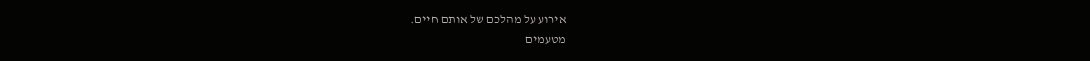אירוע על מהלכם של אותם חיים.
מטעמים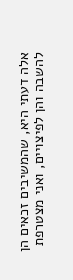אלה דעתי היא, שהמשיבים זכאים הן להשבה והן לפיצויים, ואני מצטרפת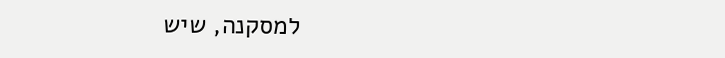למסקנה, שיש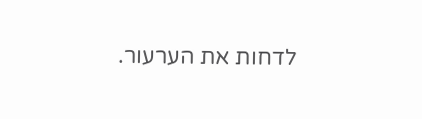לדחות את הערעור.